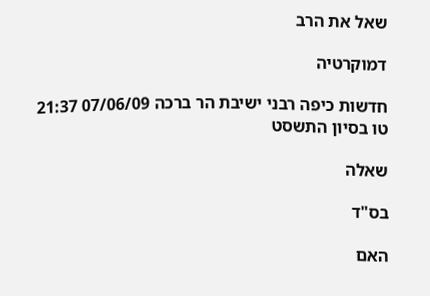שאל את הרב

דמוקרטיה

חדשות כיפה רבני ישיבת הר ברכה 07/06/09 21:37 טו בסיון התשסט

שאלה

בס"ד

האם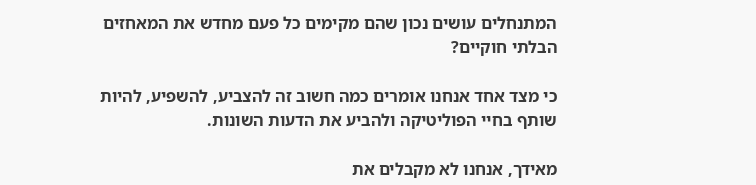המתנחלים עושים נכון שהם מקימים כל פעם מחדש את המאחזים הבלתי חוקיים?

כי מצד אחד אנחנו אומרים כמה חשוב זה להצביע, להשפיע, להיות שותף בחיי הפוליטיקה ולהביע את הדעות השונות.

מאידך, אנחנו לא מקבלים את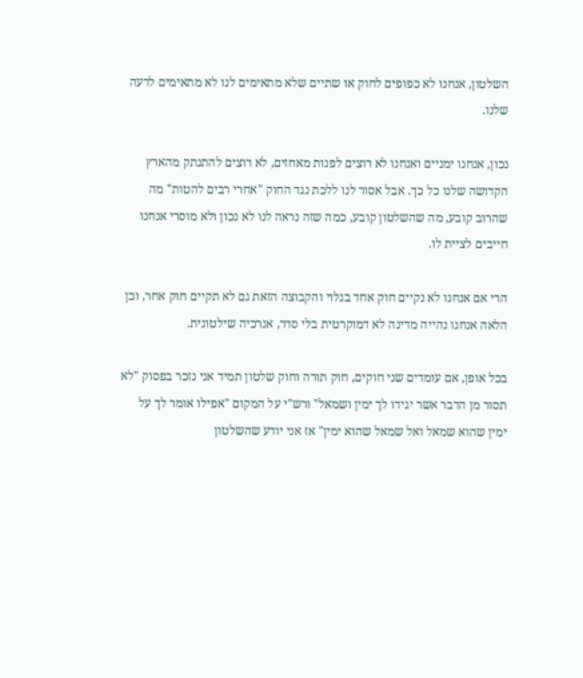השלטון, אנחנו לא כפופים לחוק או שתיים שלא מתאימים לנו לא מתאימים לדעה שלנו.

נכון, אנחנו ימניים ואנחנו לא רוצים לפנות מאחזים, לא רוצים להתנתק מהארץ הקדושה שלנו כל כך. אבל אסור לנו ללכת נגד החוק "אחרי רבים להטות" מה שהרוב קובע, מה שהשלטון קובע, כמה שזה נראה לנו לא נכון ולא מוסרי אנחנו חייבים לציית לו.

הרי אם אנחנו לא נקיים חוק אחד בגלוי והקבוצה הזאת גם לא תקיים חוק אחר, וכן הלאה אנחנו נהייה מדינה לא דמוקרטית בלי סדר, אנרכיה שילטונית.

בכל אופן, אם עומדים שני חוקים, חוק תורה וחוק שלטון תמיד אני נזכר בפסוק "לא תסור מן הדבר אשר יגידו לך ימין ושמאל" ורש"י על המקום "אפילו אומר לך על ימין שהוא שמאל ואל שמאל שהוא ימין" אז אני יודע שהשלטון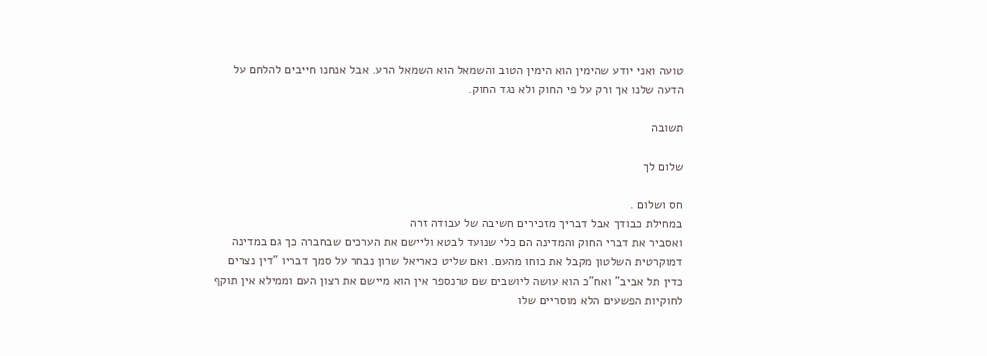טועה ואני יודע שהימין הוא הימין הטוב והשמאל הוא השמאל הרע. אבל אנחנו חייבים להלחם על הדעה שלנו אך ורק על פי החוק ולא נגד החוק.

תשובה

שלום לך

חס ושלום .
במחילת כבודך אבל דבריך מזכירים חשיבה של עבודה זרה
ואסביר את דברי החוק והמדינה הם כלי שנועד לבטא וליישם את הערכים שבחברה כך גם במדינה דמוקרטית השלטון מקבל את כוחו מהעם. ואם שליט כאריאל שרון נבחר על סמך דבריו "דין נצרים כדין תל אביב" ואח"כ הוא עושה ליושבים שם טרנספר אין הוא מיישם את רצון העם וממילא אין תוקף לחוקיות הפשעים הלא מוסריים שלו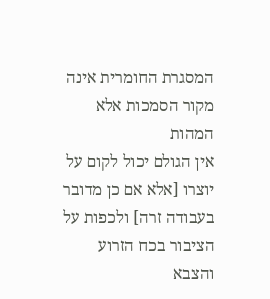המסגרת החומרית אינה מקור הסמכות אלא המהות
אין הגולם יכול לקום על יוצרו [אלא אם כן מדובר בעבודה זרה] ולכפות על הציבור בכח הזרוע והצבא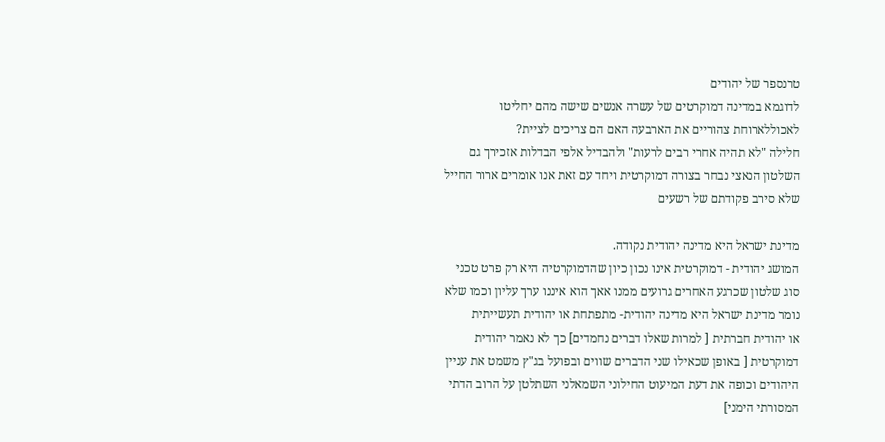טרנספר של יהודים
לדוגמא במדינה דמוקרטים של עשרה אנשים שישה מהם יחליטו לאכוללארוחת צהוריים את הארבעה האם הם צריכים לציית?
חלילה "לא תהיה אחרי רבים לרעות" ולהבדיל אלפי הבדלות אזכירך גם השלטון הנאצי נבחר בצורה דמוקרטית ויחד עם זאת אנו אומרים ארור החייל שלא סירב פקודתם של רשעים

מדינת ישראל היא מדינה יהודית נקודה.
המושג יהודית - דמוקרטית אינו נכון כיון שהדמוקרטיה היא רק פרט טכני סוג שלטון שכרגע האחרים גרועים ממנו אאך הוא איננו ערך עליון וכמו שלא נומר מדינת ישראל היא מדינה יהודית- מתפתחת או יהודית תעשייתית
או יהודית חברתית [ למרות שאלו דברים נחמדים] כך לא נאמר יהודית דמוקרטית [ באופן שכאילו שני הדברים שווים ובפועל בג"ץ משמט את עניין היהודים וכופה את דעת המיעוט החילוני השמאלני השתלטן על הרוב הדתי המסורתי הימני]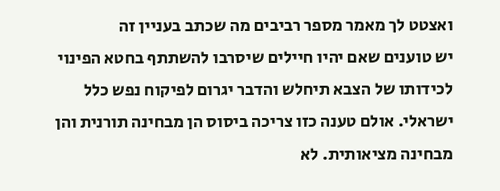ואצטט לך מאמר מספר רביבים מה שכתב בעניין זה
יש טוענים שאם יהיו חיילים שיסרבו להשתתף בחטא הפינוי לכידותו של הצבא תיחלש והדבר יגרום לפיקוח נפש כלל ישראלי. אולם טענה כזו צריכה ביסוס הן מבחינה תורנית והן מבחינה מציאותית. לא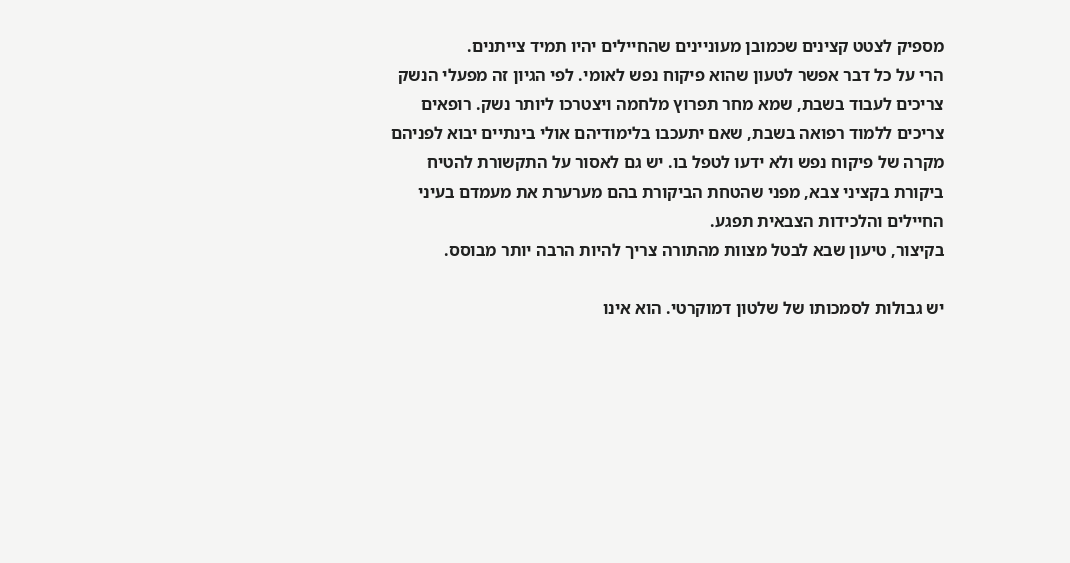מספיק לצטט קצינים שכמובן מעוניינים שהחיילים יהיו תמיד צייתנים.
הרי על כל דבר אפשר לטעון שהוא פיקוח נפש לאומי. לפי הגיון זה מפעלי הנשק צריכים לעבוד בשבת, שמא מחר תפרוץ מלחמה ויצטרכו ליותר נשק. רופאים צריכים ללמוד רפואה בשבת, שאם יתעכבו בלימודיהם אולי בינתיים יבוא לפניהם מקרה של פיקוח נפש ולא ידעו לטפל בו. יש גם לאסור על התקשורת להטיח ביקורת בקציני צבא, מפני שהטחת הביקורת בהם מערערת את מעמדם בעיני החיילים והלכידות הצבאית תפגע.
בקיצור, טיעון שבא לבטל מצוות מהתורה צריך להיות הרבה יותר מבוסס.

יש גבולות לסמכותו של שלטון דמוקרטי. הוא אינו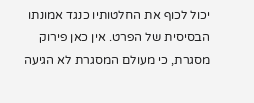יכול לכוף את החלטותיו כנגד אמונתו הבסיסית של הפרט. אין כאן פירוק מסגרת, כי מעולם המסגרת לא הגיעה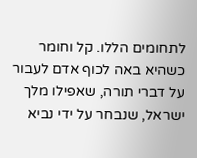לתחומים הללו. קל וחומר כשהיא באה לכוף אדם לעבור על דברי תורה, שאפילו מלך ישראל, שנבחר על ידי נביא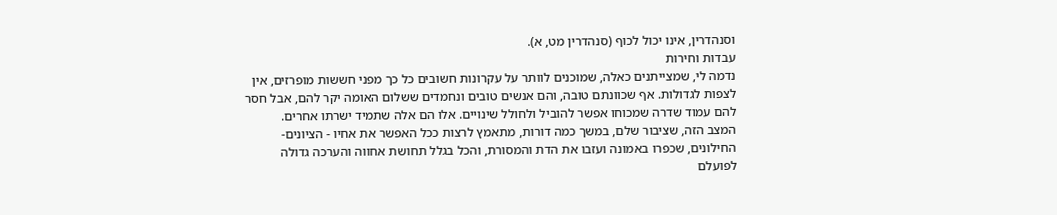וסנהדרין, אינו יכול לכוף (סנהדרין מט, א).
עבדות וחירות
נדמה לי, שמצייתנים כאלה, שמוכנים לוותר על עקרונות חשובים כל כך מפני חששות מופרזים, אין לצפות לגדולות. אף שכוונתם טובה, והם אנשים טובים ונחמדים ששלום האומה יקר להם, אבל חסר להם עמוד שדרה שמכוחו אפשר להוביל ולחולל שינויים. אלו הם אלה שתמיד ישרתו אחרים.
המצב הזה, שציבור שלם, במשך כמה דורות, מתאמץ לרצות ככל האפשר את אחיו - הציונים-החילונים, שכפרו באמונה ועזבו את הדת והמסורת, והכל בגלל תחושת אחווה והערכה גדולה לפועלם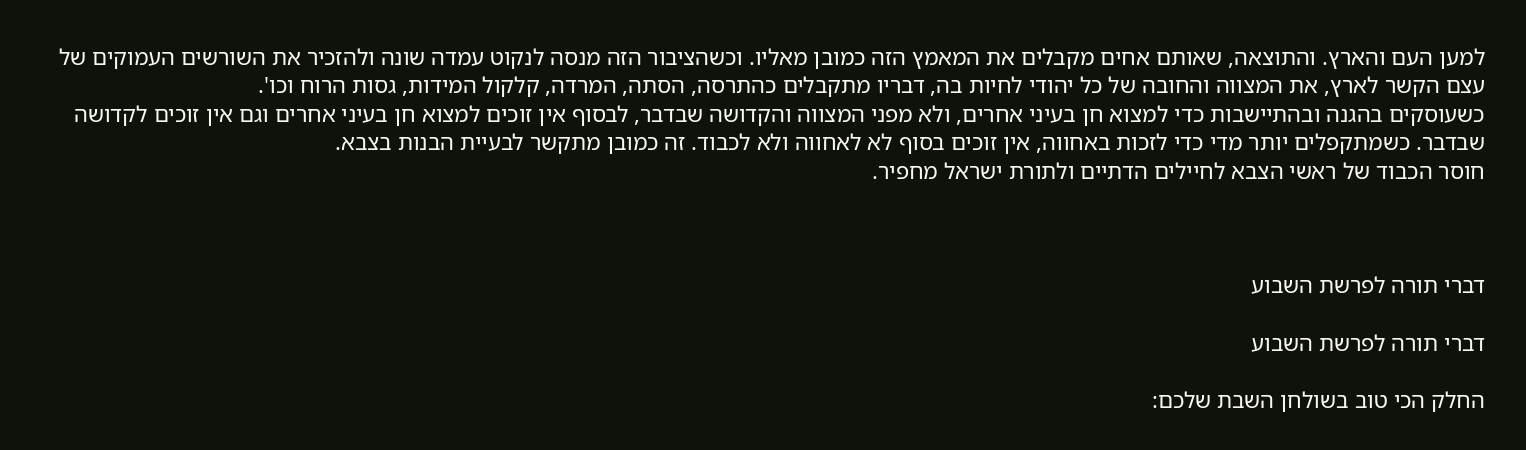למען העם והארץ. והתוצאה, שאותם אחים מקבלים את המאמץ הזה כמובן מאליו. וכשהציבור הזה מנסה לנקוט עמדה שונה ולהזכיר את השורשים העמוקים של עצם הקשר לארץ, את המצווה והחובה של כל יהודי לחיות בה, דבריו מתקבלים כהתרסה, הסתה, המרדה, קלקול המידות, גסות הרוח וכו'.
כשעוסקים בהגנה ובהתיישבות כדי למצוא חן בעיני אחרים, ולא מפני המצווה והקדושה שבדבר, לבסוף אין זוכים למצוא חן בעיני אחרים וגם אין זוכים לקדושה שבדבר. כשמתקפלים יותר מדי כדי לזכות באחווה, אין זוכים בסוף לא לאחווה ולא לכבוד. זה כמובן מתקשר לבעיית הבנות בצבא.
חוסר הכבוד של ראשי הצבא לחיילים הדתיים ולתורת ישראל מחפיר.



דברי תורה לפרשת השבוע

דברי תורה לפרשת השבוע

החלק הכי טוב בשולחן השבת שלכם: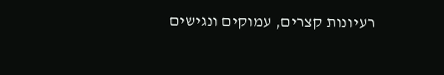רעיונות קצרים, עמוקים ונגישים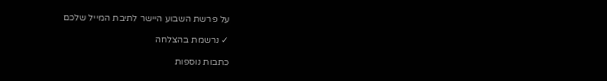על פרשת השבוע היישר לתיבת המייל שלכם

✓ נרשמת בהצלחה

כתבות נוספות